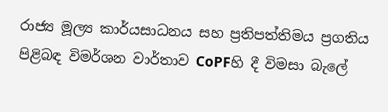රාජ්‍ය මූල්‍ය කාර්යසාධනය සහ ප්‍රතිපත්තිමය ප්‍රගතිය පිළිබඳ විමර්ශන වාර්තාව CoPFහි දී විමසා බැලේ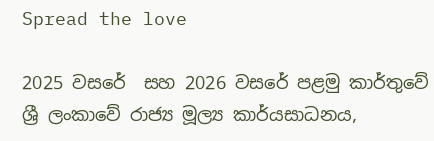Spread the love

2025 වසරේ  සහ 2026 වසරේ පළමු කාර්තුවේ  ශ්‍රී ලංකාවේ රාජ්‍ය මූල්‍ය කාර්යසාධනය,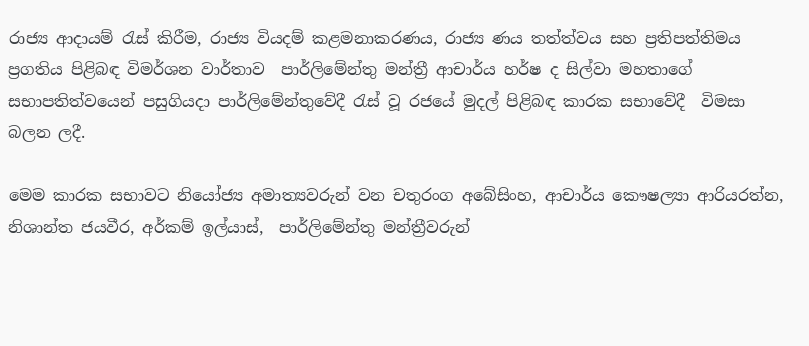රාජ්‍ය ආදායම් රැස් කිරීම, රාජ්‍ය වියදම් කළමනාකරණය, රාජ්‍ය ණය තත්ත්වය සහ ප්‍රතිපත්තිමය ප්‍රගතිය පිළිබඳ විමර්ශන වාර්තාව  පාර්ලිමේන්තු මන්ත්‍රී ආචාර්ය හර්ෂ ද සිල්වා මහතාගේ සභාපතිත්වයෙන් පසුගියදා පාර්ලිමේන්තුවේදී රැස් වූ රජයේ මුදල් පිළිබඳ කාරක සභාවේදී  විමසා බලන ලදී.

මෙම කාරක සභාවට නියෝජ්‍ය අමාත්‍යවරුන් වන චතුරංග අබේසිංහ, ආචාර්ය කෞෂල්‍යා ආරියරත්න, නිශාන්ත ජයවීර, අර්කම් ඉල්යාස්,  පාර්ලිමේන්තු මන්ත්‍රීවරුන්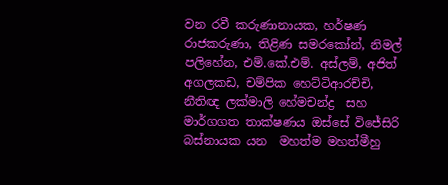වන රවී කරුණානායක, හර්ෂණ රාජකරුණා, තිළිණ සමරකෝන්, නිමල් පලිහේන, එම්.කේ.එම්. අස්ලම්, අජිත් අගලකඩ, චම්පික හෙට්ටිආරච්චි, නීතිඥ ලක්මාලි හේමචන්ද්‍ර  සහ  මාර්ගගත තාක්ෂණය ඔස්සේ විජේසිරි බස්නායක යන  මහත්ම මහත්මීහු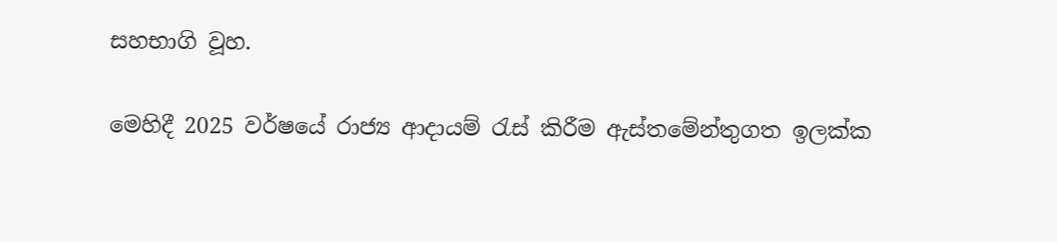සහභාගි වූහ.

මෙහිදී 2025 වර්ෂයේ රාජ්‍ය ආදායම් රැස් කිරීම ඇස්තමේන්තුගත ඉලක්ක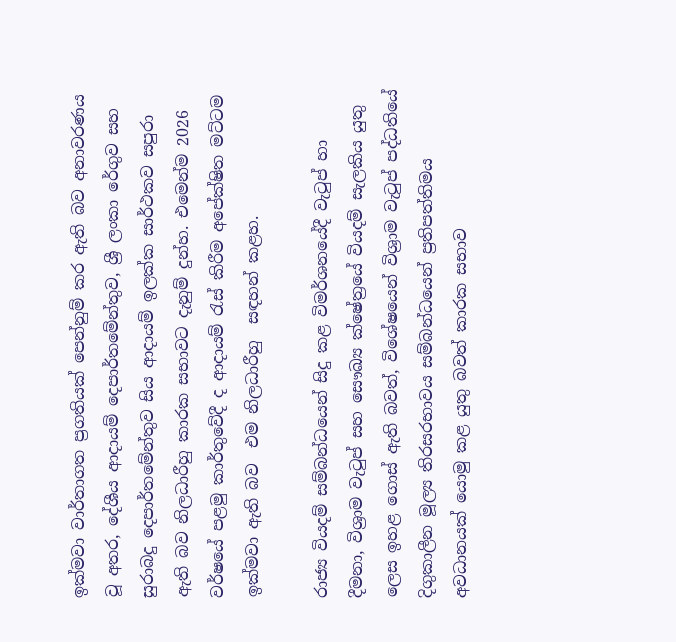ඉක්මවා වාර්තාගත ප්‍රගතියක් පෙන්නුම් කර ඇති බව අනාවරණය වූ අතර, දේශීය ආදායම් දෙපාර්තමේන්තුව, ශ්‍රී ලංකා රේගුව සහ සුරාබදු දෙපාර්තමේන්තුව සිය ආදායම් ඉලක්ක සාර්ථකව සපුරා ඇති බව නිලධාරීහු කාරක සභාවට දැනුම් දුන්හ. එමෙන්ම 2026 වර්ෂයේ පළමු කාර්තුවේදී ද ආදායම් රැස් කිරීම අපේක්ෂිත මට්ටම ඉක්මවා ඇති බව  එම නිලධාරීහු  සඳහන් කළහ.

රාජ්‍ය වියදම් සම්බන්ධයෙන් සිදු කළ විමර්ශනයේදී වැටුප් හා දීමනා, විශ්‍රාම වැටුප් සහ සෞඛ්‍ය ක්ෂේත්‍රයේ වියදම් සැලකිය යුතු ලෙස ඉහළ ගොස් ඇති බවත්, විශේෂයෙන් විශ්‍රාම වැටුප් පද්ධතියේ දිගුකාලීන මූල්‍ය තිරසරභාවය සම්බන්ධයෙන් ප්‍රතිපත්තිමය අවධානයක් යොමු කළ යුතු බවත් කාරක සභාව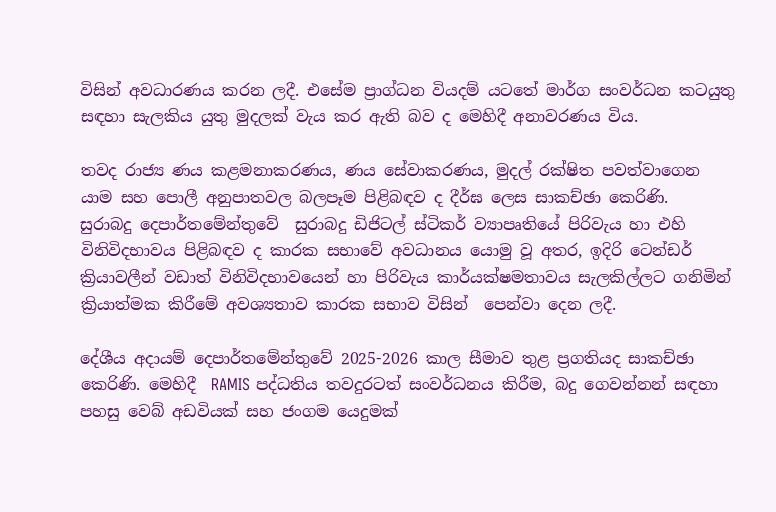විසින් අවධාරණය කරන ලදී. එසේම ප්‍රාග්ධන වියදම් යටතේ මාර්ග සංවර්ධන කටයුතු සඳහා සැලකිය යුතු මුදලක් වැය කර ඇති බව ද මෙහිදී අනාවරණය විය.

තවද රාජ්‍ය ණය කළමනාකරණය, ණය සේවාකරණය, මුදල් රක්ෂිත පවත්වාගෙන යාම සහ පොලී අනුපාතවල බලපෑම පිළිබඳව ද දීර්ඝ ලෙස සාකච්ඡා කෙරිණි.
සුරාබදු දෙපාර්තමේන්තුවේ  සුරාබදු ඩිජිටල් ස්ටිකර් ව්‍යාපෘතියේ පිරිවැය හා එහි විනිවිදභාවය පිළිබඳව ද කාරක සභාවේ අවධානය යොමු වූ අතර, ඉදිරි ටෙන්ඩර් ක්‍රියාවලීන් වඩාත් විනිවිදභාවයෙන් හා පිරිවැය කාර්යක්ෂමතාවය සැලකිල්ලට ගනිමින් ක්‍රියාත්මක කිරීමේ අවශ්‍යතාව කාරක සභාව විසින්  පෙන්වා දෙන ලදී.

දේශීය අදායම් දෙපාර්තමේන්තුවේ 2025-2026 කාල සීමාව තුළ ප්‍රගතියද සාකච්ඡා කෙරිණි. මෙහිදී  RAMIS පද්ධතිය තවදුරටත් සංවර්ධනය කිරීම, බදු ගෙවන්නන් සඳහා පහසු වෙබ් අඩවියක් සහ ජංගම යෙදුමක්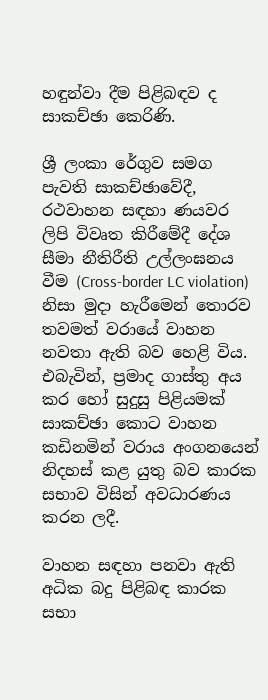හඳුන්වා දීම පිළිබඳව ද සාකච්ඡා කෙරිණි.

ශ්‍රී ලංකා රේගුව සමග පැවති සාකච්ඡාවේදී, රථවාහන සඳහා ණයවර ලිපි විවෘත කිරීමේදී දේශ සීමා නීතිරීති උල්ලංඝනය වීම (Cross-border LC violation) නිසා මුදා හැරීමෙන් තොරව තවමත් වරායේ වාහන නවතා ඇති බව හෙළි විය. එබැවින්, ප්‍රමාද ගාස්තු අය කර හෝ සුදුසු පිළියමක් සාකච්ඡා කොට වාහන කඩිනමින් වරාය අංගනයෙන් නිදහස් කළ යුතු බව කාරක සභාව විසින් අවධාරණය  කරන ලදී.

වාහන සඳහා පනවා ඇති අධික බදු පිළිබඳ කාරක සභා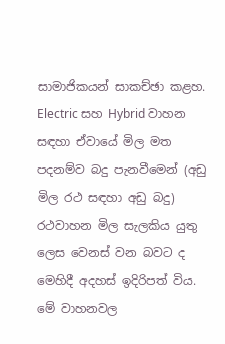සාමාජිකයන් සාකච්ඡා කළහ. Electric සහ Hybrid වාහන සඳහා ඒවායේ මිල මත පදනම්ව බදු පැනවීමෙන් (අඩු මිල රථ සඳහා අඩු බදු) රථවාහන මිල සැලකිය යුතු ලෙස වෙනස් වන බවට ද මෙහිදී අදහස් ඉදිරිපත් විය. මේ වාහනවල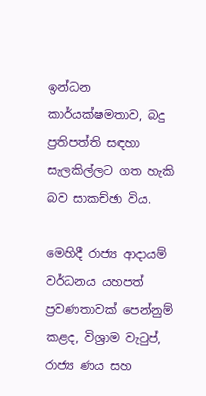ඉන්ධන කාර්යක්ෂමතාව, බදු ප්‍රතිපත්ති සඳහා සැලකිල්ලට ගත හැකි බව සාකච්ඡා විය.

මෙහිදී රාජ්‍ය ආදායම් වර්ධනය යහපත් ප්‍රවණතාවක් පෙන්නුම් කළද, විශ්‍රාම වැටුප්, රාජ්‍ය ණය සහ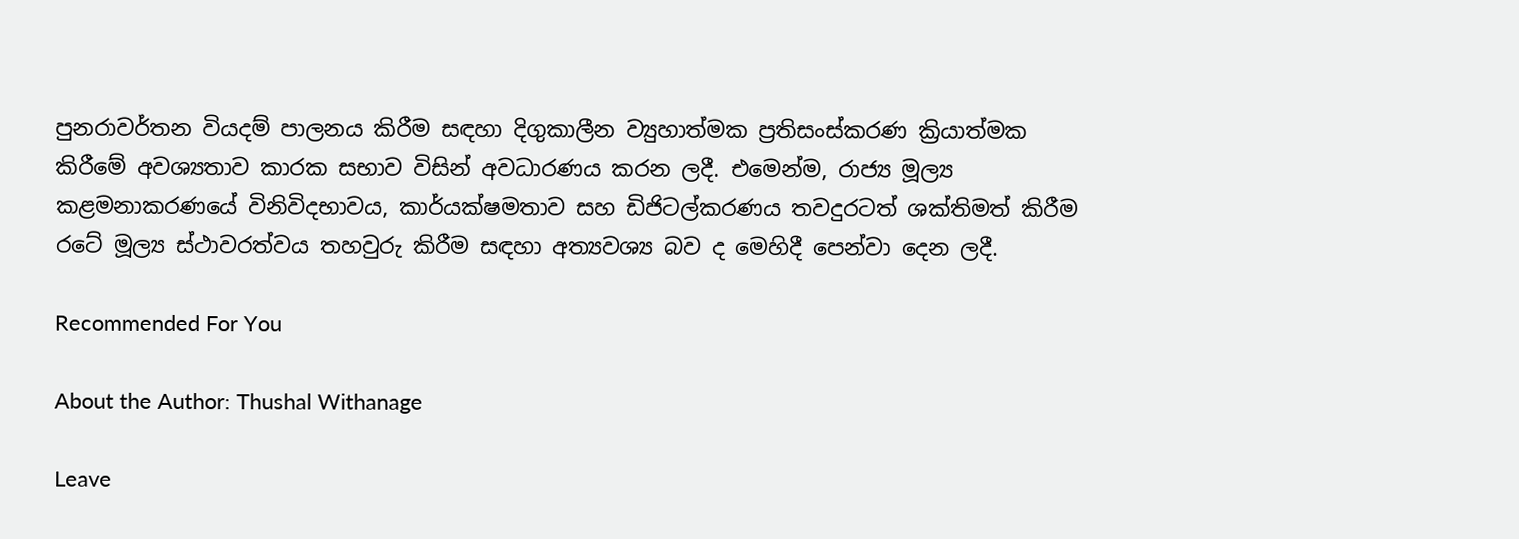පුනරාවර්තන වියදම් පාලනය කිරීම සඳහා දිගුකාලීන ව්‍යුහාත්මක ප්‍රතිසංස්කරණ ක්‍රියාත්මක කිරීමේ අවශ්‍යතාව කාරක සභාව විසින් අවධාරණය කරන ලදී. එමෙන්ම, රාජ්‍ය මූල්‍ය කළමනාකරණයේ විනිවිදභාවය, කාර්යක්ෂමතාව සහ ඩිජිටල්කරණය තවදුරටත් ශක්තිමත් කිරීම රටේ මූල්‍ය ස්ථාවරත්වය තහවුරු කිරීම සඳහා අත්‍යවශ්‍ය බව ද මෙහිදී පෙන්වා දෙන ලදී.

Recommended For You

About the Author: Thushal Withanage

Leave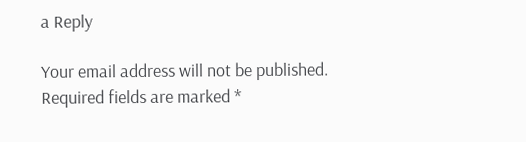a Reply

Your email address will not be published. Required fields are marked *